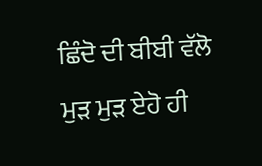ਛਿੰਦੋ ਦੀ ਬੀਬੀ ਵੱਲੋ ਮੁੜ ਮੁੜ ਏਹੋ ਹੀ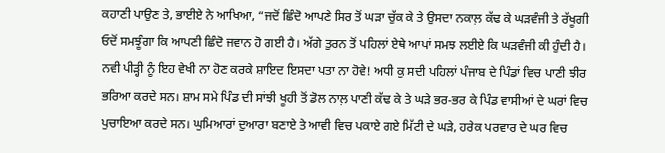ਕਹਾਣੀ ਪਾਉਣ ਤੇ, ਭਾਈਏ ਨੇ ਆਖਿਆ, “ਜਦੋਂ ਛਿੰਦੋ ਆਪਣੇ ਸਿਰ ਤੋਂ ਘੜਾ ਚੁੱਕ ਕੇ ਤੇ ਉਸਦਾ ਨਕਾਲ਼ ਕੱਢ ਕੇ ਘੜਵੰਜੀ ਤੇ ਰੱਖੂਗੀ ਓਦੋਂ ਸਮਝੂੰਗਾ ਕਿ ਆਪਣੀ ਛਿੰਦੋ ਜਵਾਨ ਹੋ ਗਈ ਹੈ। ਅੱਗੇ ਤੁਰਨ ਤੋਂ ਪਹਿਲਾਂ ਏਥੇ ਆਪਾਂ ਸਮਝ ਲਈਏ ਕਿ ਘੜਵੰਜੀ ਕੀ ਹੁੰਦੀ ਹੈ। ਨਵੀ ਪੀੜ੍ਹੀ ਨੂੰ ਇਹ ਵੇਖੀ ਨਾ ਹੋਣ ਕਰਕੇ ਸ਼ਾਇਦ ਇਸਦਾ ਪਤਾ ਨਾ ਹੋਵੇ! ਅਧੀ ਕੁ ਸਦੀ ਪਹਿਲਾਂ ਪੰਜਾਬ ਦੇ ਪਿੰਡਾਂ ਵਿਚ ਪਾਣੀ ਝੀਰ ਭਰਿਆ ਕਰਦੇ ਸਨ। ਸ਼ਾਮ ਸਮੇ ਪਿੰਡ ਦੀ ਸਾਂਝੀ ਖੂਹੀ ਤੋਂ ਡੋਲ ਨਾਲ਼ ਪਾਣੀ ਕੱਢ ਕੇ ਤੇ ਘੜੇ ਭਰ-ਭਰ ਕੇ ਪਿੰਡ ਵਾਸੀਆਂ ਦੇ ਘਰਾਂ ਵਿਚ ਪੁਚਾਇਆ ਕਰਦੇ ਸਨ। ਘੁਮਿਆਰਾਂ ਦੁਆਰਾ ਬਣਾਏ ਤੇ ਆਵੀ ਵਿਚ ਪਕਾਏ ਗਏ ਮਿੱਟੀ ਦੇ ਘੜੇ, ਹਰੇਕ ਪਰਵਾਰ ਦੇ ਘਰ ਵਿਚ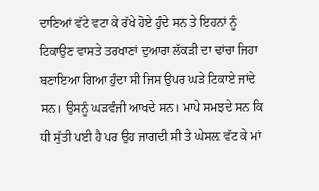ਦਾਣਿਆਂ ਵੱਟੇ ਵਟਾ ਕੇ ਰੱਖੇ ਹੋਏ ਹੁੰਦੇ ਸਨ ਤੇ ਇਹਨਾਂ ਨੂੰ ਟਿਕਾਉਣ ਵਾਸਤੇ ਤਰਖਾਣਾਂ ਦੁਆਰਾ ਲੱਕੜੀ ਦਾ ਢਾਂਚਾ ਜਿਹਾ ਬਣਾਇਆ ਗਿਆ ਹੁੰਦਾ ਸੀ ਜਿਸ ਉਪਰ ਘੜੇ ਟਿਕਾਏ ਜਾਂਦੇ ਸਨ। ਉਸਨੂੰ ਘੜਵੰਜੀ ਆਖਦੇ ਸਨ। ਮਾਪੇ ਸਮਝਦੇ ਸਨ ਕਿ ਧੀ ਸੁੱਤੀ ਪਈ ਹੈ ਪਰ ਉਹ ਜਾਗਦੀ ਸੀ ਤੇ ਘੇਸਲ਼ ਵੱਟ ਕੇ ਮਾਂ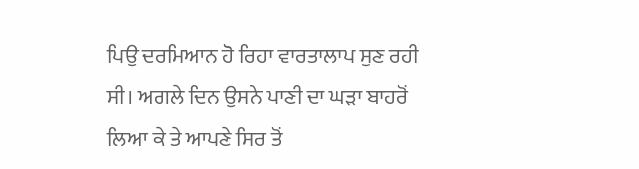ਪਿਉ ਦਰਮਿਆਨ ਹੋ ਰਿਹਾ ਵਾਰਤਾਲਾਪ ਸੁਣ ਰਹੀ ਸੀ। ਅਗਲੇ ਦਿਨ ਉਸਨੇ ਪਾਣੀ ਦਾ ਘੜਾ ਬਾਹਰੋਂ ਲਿਆ ਕੇ ਤੇ ਆਪਣੇ ਸਿਰ ਤੋਂ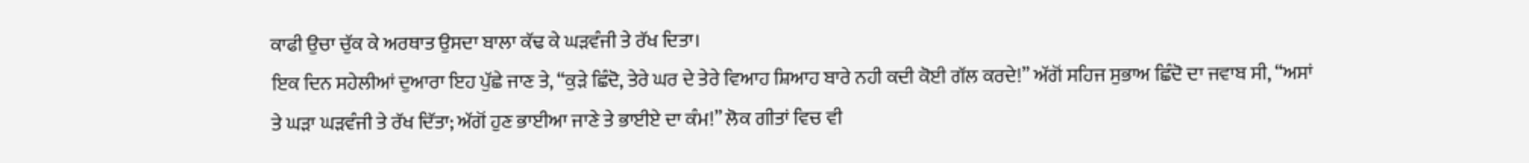ਕਾਫੀ ਉਚਾ ਚੁੱਕ ਕੇ ਅਰਥਾਤ ਉਸਦਾ ਬਾਲਾ ਕੱਢ ਕੇ ਘੜਵੰਜੀ ਤੇ ਰੱਖ ਦਿਤਾ।
ਇਕ ਦਿਨ ਸਹੇਲੀਆਂ ਦੁਆਰਾ ਇਹ ਪੁੱਛੇ ਜਾਣ ਤੇ, “ਕੁੜੇ ਛਿੰਦੋ, ਤੇਰੇ ਘਰ ਦੇ ਤੇਰੇ ਵਿਆਹ ਸ਼ਿਆਹ ਬਾਰੇ ਨਹੀ ਕਦੀ ਕੋਈ ਗੱਲ ਕਰਦੇ!” ਅੱਗੋਂ ਸਹਿਜ ਸੁਭਾਅ ਛਿੰਦੋ ਦਾ ਜਵਾਬ ਸੀ, “ਅਸਾਂ ਤੇ ਘੜਾ ਘੜਵੰਜੀ ਤੇ ਰੱਖ ਦਿੱਤਾ; ਅੱਗੋਂ ਹੁਣ ਭਾਈਆ ਜਾਣੇ ਤੇ ਭਾਈਏ ਦਾ ਕੰਮ!” ਲੋਕ ਗੀਤਾਂ ਵਿਚ ਵੀ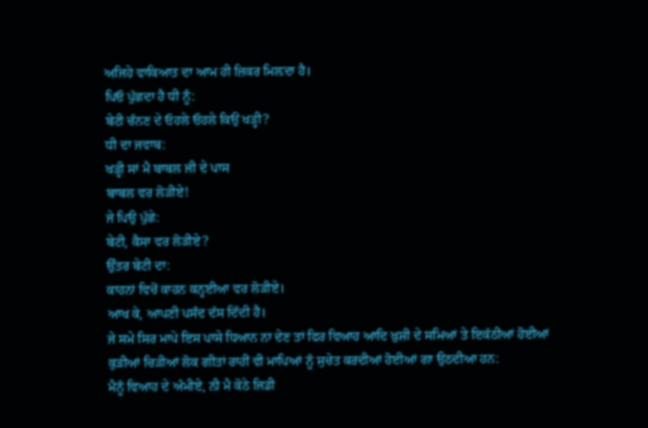ਅਜਿਹੇ ਵਾਕਿਆਤ ਦਾ ਆਮ ਹੀ ਜ਼ਿਕਰ ਮਿਲ਼ਦਾ ਹੈ।
ਪਿਓ ਪੁੱਛਦਾ ਹੈ ਧੀ ਨੂੰ:
ਬੇਟੀ ਚੰਨਣ ਦੇ ਓਹਲੇ ਓਹਲੇ ਕਿਉਂ ਖੜ੍ਹੀ?
ਧੀ ਦਾ ਜਵਾਬ:
ਖੜ੍ਹੀ ਸਾਂ ਮੈ ਬਾਬਲ ਜੀ ਦੇ ਪਾਸ
ਬਾਬਲ ਵਰ ਲੋੜੀਏ!
ਜੇ ਪਿਉ ਪੁੱਛੇ:
ਬੇਟੀ, ਕੈਸਾ ਵਰ ਲੋੜੀਏ?
ਉੱਤਰ ਬੇਟੀ ਦਾ:
ਕਾਹਨਾਂ ਵਿਚੋਂ ਕਾਹਨ ਕਨ੍ਹਈਆ ਵਰ ਲੋੜੀਏ।
ਆਖ ਕੇ, ਆਪਣੀ ਪਸੰਦ ਦੱਸ ਦਿੰਦੀ ਹੈ।
ਜੇ ਸਮੇ ਸਿਰ ਮਾਪੇ ਇਸ ਪਾਸੇ ਧਿਆਨ ਨਾ ਦੇਣ ਤਾਂ ਫਿਰ ਵਿਆਹ ਆਦਿ ਖ਼ੁਸ਼ੀ ਦੇ ਸਮਿਆਂ ਤੇ ਇਕੱਠੀਆਂ ਹੋਈਆਂ ਕੁੜੀਆਂ ਚਿੜੀਆਂ ਲੋਕ ਗੀਤਾਂ ਰਾਹੀਂ ਵੀ ਮਾਪਿਆਂ ਨੂੰ ਸੁਚੇਤ ਕਰਦੀਆਂ ਹੋਈਆਂ ਗਾ ਉਠਦੀਆ ਹਨ:
ਮੈਨੂੰ ਵਿਆਹ ਦੇ ਅੰਮੀਏ, ਨੀ ਮੈ ਕੋਠੇ ਜਿਡੀ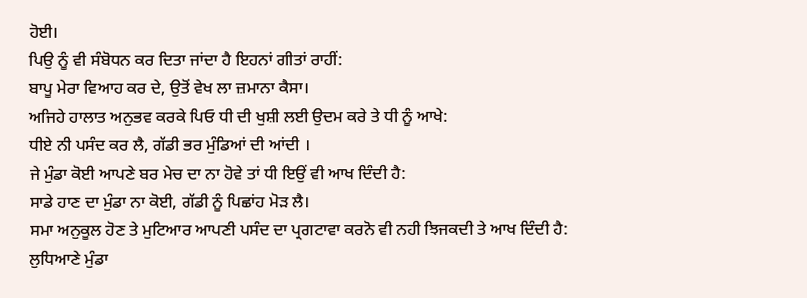ਹੋਈ।
ਪਿਉ ਨੂੰ ਵੀ ਸੰਬੋਧਨ ਕਰ ਦਿਤਾ ਜਾਂਦਾ ਹੈ ਇਹਨਾਂ ਗੀਤਾਂ ਰਾਹੀਂ:
ਬਾਪੂ ਮੇਰਾ ਵਿਆਹ ਕਰ ਦੇ, ਉਤੋਂ ਵੇਖ ਲਾ ਜ਼ਮਾਨਾ ਕੈਸਾ।
ਅਜਿਹੇ ਹਾਲਾਤ ਅਨੁਭਵ ਕਰਕੇ ਪਿਓ ਧੀ ਦੀ ਖੁਸ਼ੀ ਲਈ ਉਦਮ ਕਰੇ ਤੇ ਧੀ ਨੂੰ ਆਖੇ:
ਧੀਏ ਨੀ ਪਸੰਦ ਕਰ ਲੈ, ਗੱਡੀ ਭਰ ਮੁੰਡਿਆਂ ਦੀ ਆਂਦੀ ।
ਜੇ ਮੁੰਡਾ ਕੋਈ ਆਪਣੇ ਬਰ ਮੇਚ ਦਾ ਨਾ ਹੋਵੇ ਤਾਂ ਧੀ ਇਉਂ ਵੀ ਆਖ ਦਿੰਦੀ ਹੈ:
ਸਾਡੇ ਹਾਣ ਦਾ ਮੁੰਡਾ ਨਾ ਕੋਈ, ਗੱਡੀ ਨੂੰ ਪਿਛਾਂਹ ਮੋੜ ਲੈ।
ਸਮਾ ਅਨੁਕੂਲ ਹੋਣ ਤੇ ਮੁਟਿਆਰ ਆਪਣੀ ਪਸੰਦ ਦਾ ਪ੍ਰਗਟਾਵਾ ਕਰਨੋ ਵੀ ਨਹੀ ਝਿਜਕਦੀ ਤੇ ਆਖ ਦਿੰਦੀ ਹੈ:
ਲੁਧਿਆਣੇ ਮੁੰਡਾ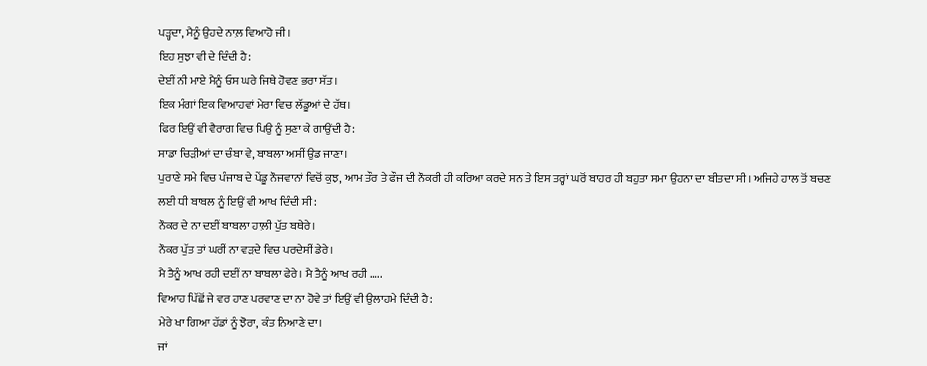ਪੜ੍ਹਦਾ, ਮੈਨੂੰ ਉਹਦੇ ਨਾਲ਼ ਵਿਆਹੋ ਜੀ।
ਇਹ ਸੁਝਾ ਵੀ ਦੇ ਦਿੰਦੀ ਹੈ:
ਦੇਈਂ ਨੀ ਮਾਏ ਮੈਨੂੰ ਓਸ ਘਰੇ ਜਿਥੇ ਹੋਵਣ ਭਰਾ ਸੱਤ।
ਇਕ ਮੰਗਾਂ ਇਕ ਵਿਆਹਵਾਂ ਮੇਰਾ ਵਿਚ ਲੱਡੂਆਂ ਦੇ ਹੱਥ।
ਫਿਰ ਇਉਂ ਵੀ ਵੈਰਾਗ ਵਿਚ ਪਿਉ ਨੂੰ ਸੁਣਾ ਕੇ ਗਾਉਂਦੀ ਹੈ:
ਸਾਡਾ ਚਿੜੀਆਂ ਦਾ ਚੰਬਾ ਵੇ, ਬਾਬਲਾ ਅਸੀਂ ਉਡ ਜਾਣਾ।
ਪੁਰਾਣੇ ਸਮੇ ਵਿਚ ਪੰਜਾਬ ਦੇ ਪੇਂਡੂ ਨੌਜਵਾਨਾਂ ਵਿਚੋਂ ਕੁਝ, ਆਮ ਤੌਰ ਤੇ ਫੌਜ ਦੀ ਨੌਕਰੀ ਹੀ ਕਰਿਆ ਕਰਦੇ ਸਨ ਤੇ ਇਸ ਤਰ੍ਹਾਂ ਘਰੋਂ ਬਾਹਰ ਹੀ ਬਹੁਤਾ ਸਮਾ ਉਹਨਾ ਦਾ ਬੀਤਦਾ ਸੀ। ਅਜਿਹੇ ਹਾਲ ਤੋਂ ਬਚਣ ਲਈ ਧੀ ਬਾਬਲ ਨੂੰ ਇਉਂ ਵੀ ਆਖ ਦਿੰਦੀ ਸੀ:
ਨੌਕਰ ਦੇ ਨਾ ਦਈਂ ਬਾਬਲਾ ਹਾਲ਼ੀ ਪੁੱਤ ਬਥੇਰੇ।
ਨੌਕਰ ਪੁੱਤ ਤਾਂ ਘਰੀਂ ਨਾ ਵੜਦੇ ਵਿਚ ਪਰਦੇਸੀਂ ਡੇਰੇ।
ਮੈ ਤੈਨੂੰ ਆਖ ਰਹੀ ਦਈਂ ਨਾ ਬਾਬਲਾ ਫੇਰੇ। ਮੈ ਤੈਨੂੰ ਆਖ ਰਹੀ …..
ਵਿਆਹ ਪਿੱਛੋਂ ਜੇ ਵਰ ਹਾਣ ਪਰਵਾਣ ਦਾ ਨਾ ਹੋਵੇ ਤਾਂ ਇਉਂ ਵੀ ਉਲਾਹਮੇ ਦਿੰਦੀ ਹੈ:
ਮੇਰੇ ਖਾ ਗਿਆ ਹੱਡਾਂ ਨੂੰ ਝੋਰਾ, ਕੰਤ ਨਿਆਣੇ ਦਾ।
ਜਾਂ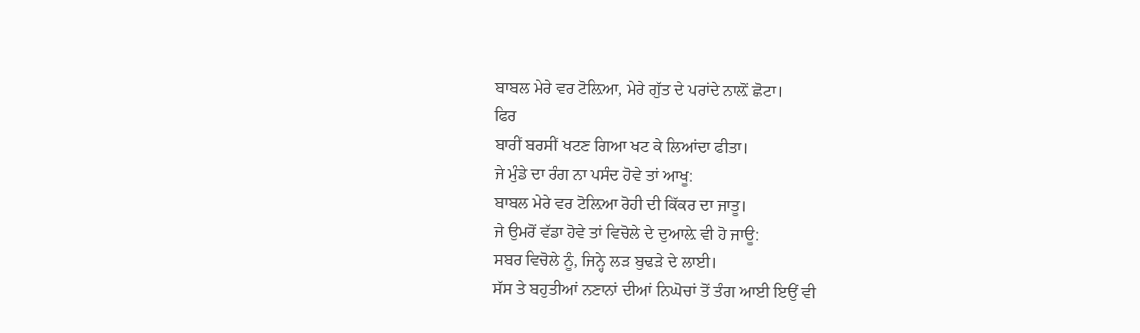ਬਾਬਲ ਮੇਰੇ ਵਰ ਟੋਲ਼ਿਆ, ਮੇਰੇ ਗੁੱਤ ਦੇ ਪਰਾਂਦੇ ਨਾਲ਼ੋਂ ਛੋਟਾ।
ਫਿਰ
ਬਾਰੀਂ ਬਰਸੀਂ ਖਟਣ ਗਿਆ ਖਟ ਕੇ ਲਿਆਂਦਾ ਫੀਤਾ।
ਜੇ ਮੁੰਡੇ ਦਾ ਰੰਗ ਨਾ ਪਸੰਦ ਹੋਵੇ ਤਾਂ ਆਖੂ:
ਬਾਬਲ ਮੇਰੇ ਵਰ ਟੋਲ਼ਿਆ ਰੋਹੀ ਦੀ ਕਿੱਕਰ ਦਾ ਜਾਤੂ।
ਜੇ ਉਮਰੋਂ ਵੱਡਾ ਹੋਵੇ ਤਾਂ ਵਿਚੋਲੇ ਦੇ ਦੁਆਲ਼ੇ ਵੀ ਹੋ ਜਾਊ:
ਸਬਰ ਵਿਚੋਲੇ ਨੂੰ, ਜਿਨ੍ਹੇ ਲੜ ਬੁਢੜੇ ਦੇ ਲਾਈ।
ਸੱਸ ਤੇ ਬਹੁਤੀਆਂ ਨਣਾਨਾਂ ਦੀਆਂ ਨਿਘੋਚਾਂ ਤੋਂ ਤੰਗ ਆਈ ਇਉਂ ਵੀ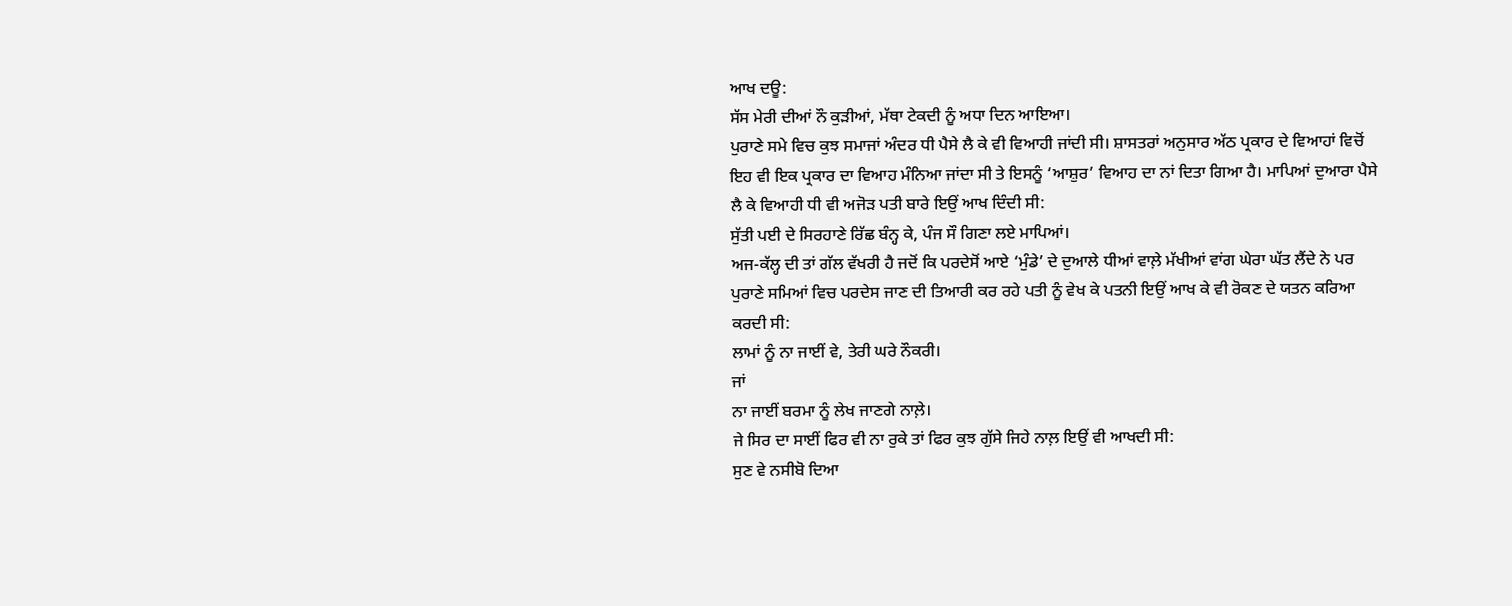ਆਖ ਦਊ:
ਸੱਸ ਮੇਰੀ ਦੀਆਂ ਨੌ ਕੁੜੀਆਂ, ਮੱਥਾ ਟੇਕਦੀ ਨੂੰ ਅਧਾ ਦਿਨ ਆਇਆ।
ਪੁਰਾਣੇ ਸਮੇ ਵਿਚ ਕੁਝ ਸਮਾਜਾਂ ਅੰਦਰ ਧੀ ਪੈਸੇ ਲੈ ਕੇ ਵੀ ਵਿਆਹੀ ਜਾਂਦੀ ਸੀ। ਸ਼ਾਸਤਰਾਂ ਅਨੁਸਾਰ ਅੱਠ ਪ੍ਰਕਾਰ ਦੇ ਵਿਆਹਾਂ ਵਿਚੋਂ ਇਹ ਵੀ ਇਕ ਪ੍ਰਕਾਰ ਦਾ ਵਿਆਹ ਮੰਨਿਆ ਜਾਂਦਾ ਸੀ ਤੇ ਇਸਨੂੰ ‘ਆਸ਼ੁਰ’ ਵਿਆਹ ਦਾ ਨਾਂ ਦਿਤਾ ਗਿਆ ਹੈ। ਮਾਪਿਆਂ ਦੁਆਰਾ ਪੈਸੇ ਲੈ ਕੇ ਵਿਆਹੀ ਧੀ ਵੀ ਅਜੋੜ ਪਤੀ ਬਾਰੇ ਇਉਂ ਆਖ ਦਿੰਦੀ ਸੀ:
ਸੁੱਤੀ ਪਈ ਦੇ ਸਿਰਹਾਣੇ ਰਿੱਛ ਬੰਨ੍ਹ ਕੇ, ਪੰਜ ਸੌ ਗਿਣਾ ਲਏ ਮਾਪਿਆਂ।
ਅਜ-ਕੱਲ੍ਹ ਦੀ ਤਾਂ ਗੱਲ ਵੱਖਰੀ ਹੈ ਜਦੋਂ ਕਿ ਪਰਦੇਸੋਂ ਆਏ ‘ਮੁੰਡੇ’ ਦੇ ਦੁਆਲੇ ਧੀਆਂ ਵਾਲ਼ੇ ਮੱਖੀਆਂ ਵਾਂਗ ਘੇਰਾ ਘੱਤ ਲੈਂਦੇ ਨੇ ਪਰ ਪੁਰਾਣੇ ਸਮਿਆਂ ਵਿਚ ਪਰਦੇਸ ਜਾਣ ਦੀ ਤਿਆਰੀ ਕਰ ਰਹੇ ਪਤੀ ਨੂੰ ਵੇਖ ਕੇ ਪਤਨੀ ਇਉਂ ਆਖ ਕੇ ਵੀ ਰੋਕਣ ਦੇ ਯਤਨ ਕਰਿਆ ਕਰਦੀ ਸੀ:
ਲਾਮਾਂ ਨੂੰ ਨਾ ਜਾਈਂ ਵੇ, ਤੇਰੀ ਘਰੇ ਨੌਕਰੀ।
ਜਾਂ
ਨਾ ਜਾਈਂ ਬਰਮਾ ਨੂੰ ਲੇਖ ਜਾਣਗੇ ਨਾਲ਼ੇ।
ਜੇ ਸਿਰ ਦਾ ਸਾਈਂ ਫਿਰ ਵੀ ਨਾ ਰੁਕੇ ਤਾਂ ਫਿਰ ਕੁਝ ਗੁੱਸੇ ਜਿਹੇ ਨਾਲ਼ ਇਉਂ ਵੀ ਆਖਦੀ ਸੀ:
ਸੁਣ ਵੇ ਨਸੀਬੋ ਦਿਆ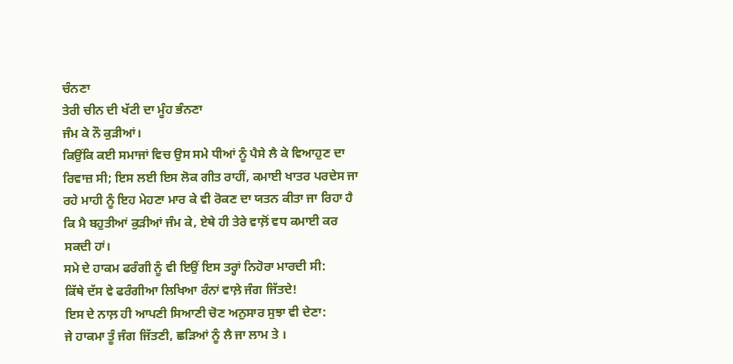ਚੰਨਣਾ
ਤੇਰੀ ਚੀਨ ਦੀ ਖੱਟੀ ਦਾ ਮੂੰਹ ਭੰਨਣਾ
ਜੰਮ ਕੇ ਨੌ ਕੁੜੀਆਂ।
ਕਿਉਂਕਿ ਕਈ ਸਮਾਜਾਂ ਵਿਚ ਉਸ ਸਮੇ ਧੀਆਂ ਨੂੰ ਪੈਸੇ ਲੈ ਕੇ ਵਿਆਹੁਣ ਦਾ ਰਿਵਾਜ਼ ਸੀ; ਇਸ ਲਈ ਇਸ ਲੋਕ ਗੀਤ ਰਾਹੀਂ, ਕਮਾਈ ਖਾਤਰ ਪਰਦੇਸ ਜਾ ਰਹੇ ਮਾਹੀ ਨੂੰ ਇਹ ਮੇਹਣਾ ਮਾਰ ਕੇ ਵੀ ਰੋਕਣ ਦਾ ਯਤਨ ਕੀਤਾ ਜਾ ਰਿਹਾ ਹੈ ਕਿ ਮੈ ਬਹੁਤੀਆਂ ਕੁੜੀਆਂ ਜੰਮ ਕੇ, ਏਥੇ ਹੀ ਤੇਰੇ ਵਾਲ਼ੋਂ ਵਧ ਕਮਾਈ ਕਰ ਸਕਦੀ ਹਾਂ।
ਸਮੇ ਦੇ ਹਾਕਮ ਫਰੰਗੀ ਨੂੰ ਵੀ ਇਉਂ ਇਸ ਤਰ੍ਹਾਂ ਨਿਹੋਰਾ ਮਾਰਦੀ ਸੀ:
ਕਿੱਥੇ ਦੱਸ ਵੇ ਫਰੰਗੀਆ ਲਿਖਿਆ ਰੰਨਾਂ ਵਾਲ਼ੇ ਜੰਗ ਜਿੱਤਦੇ!
ਇਸ ਦੇ ਨਾਲ਼ ਹੀ ਆਪਣੀ ਸਿਆਣੀ ਚੋਣ ਅਨੁਸਾਰ ਸੁਝਾ ਵੀ ਦੇਣਾ:
ਜੇ ਹਾਕਮਾ ਤੂੰ ਜੰਗ ਜਿੱਤਣੀ, ਛੜਿਆਂ ਨੂੰ ਲੈ ਜਾ ਲਾਮ ਤੇ ।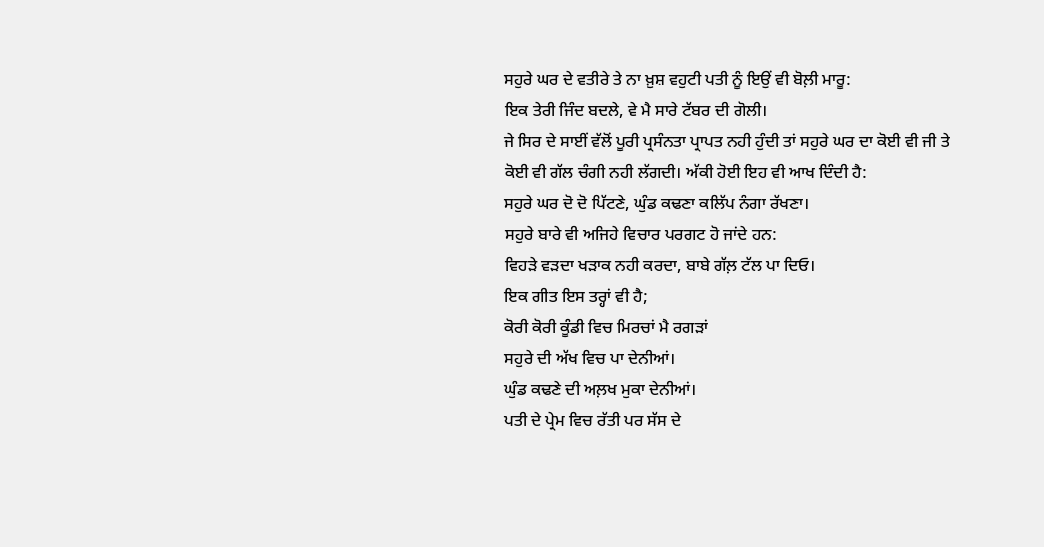ਸਹੁਰੇ ਘਰ ਦੇ ਵਤੀਰੇ ਤੇ ਨਾ ਖ਼ੁਸ਼ ਵਹੁਟੀ ਪਤੀ ਨੂੰ ਇਉਂ ਵੀ ਬੋਲ਼ੀ ਮਾਰੂ:
ਇਕ ਤੇਰੀ ਜਿੰਦ ਬਦਲੇ, ਵੇ ਮੈ ਸਾਰੇ ਟੱਬਰ ਦੀ ਗੋਲੀ।
ਜੇ ਸਿਰ ਦੇ ਸਾਈਂ ਵੱਲੋਂ ਪੂਰੀ ਪ੍ਰਸੰਨਤਾ ਪ੍ਰਾਪਤ ਨਹੀ ਹੁੰਦੀ ਤਾਂ ਸਹੁਰੇ ਘਰ ਦਾ ਕੋਈ ਵੀ ਜੀ ਤੇ ਕੋਈ ਵੀ ਗੱਲ ਚੰਗੀ ਨਹੀ ਲੱਗਦੀ। ਅੱਕੀ ਹੋਈ ਇਹ ਵੀ ਆਖ ਦਿੰਦੀ ਹੈ:
ਸਹੁਰੇ ਘਰ ਦੋ ਦੋ ਪਿੱਟਣੇ, ਘੁੰਡ ਕਢਣਾ ਕਲਿੱਪ ਨੰਗਾ ਰੱਖਣਾ।
ਸਹੁਰੇ ਬਾਰੇ ਵੀ ਅਜਿਹੇ ਵਿਚਾਰ ਪਰਗਟ ਹੋ ਜਾਂਦੇ ਹਨ:
ਵਿਹੜੇ ਵੜਦਾ ਖੜਾਕ ਨਹੀ ਕਰਦਾ, ਬਾਬੇ ਗੱਲ਼ ਟੱਲ ਪਾ ਦਿਓ।
ਇਕ ਗੀਤ ਇਸ ਤਰ੍ਹਾਂ ਵੀ ਹੈ;
ਕੋਰੀ ਕੋਰੀ ਕੂੰਡੀ ਵਿਚ ਮਿਰਚਾਂ ਮੈ ਰਗੜਾਂ
ਸਹੁਰੇ ਦੀ ਅੱਖ ਵਿਚ ਪਾ ਦੇਨੀਆਂ।
ਘੁੰਡ ਕਢਣੇ ਦੀ ਅਲ਼ਖ ਮੁਕਾ ਦੇਨੀਆਂ।
ਪਤੀ ਦੇ ਪ੍ਰੇਮ ਵਿਚ ਰੱਤੀ ਪਰ ਸੱਸ ਦੇ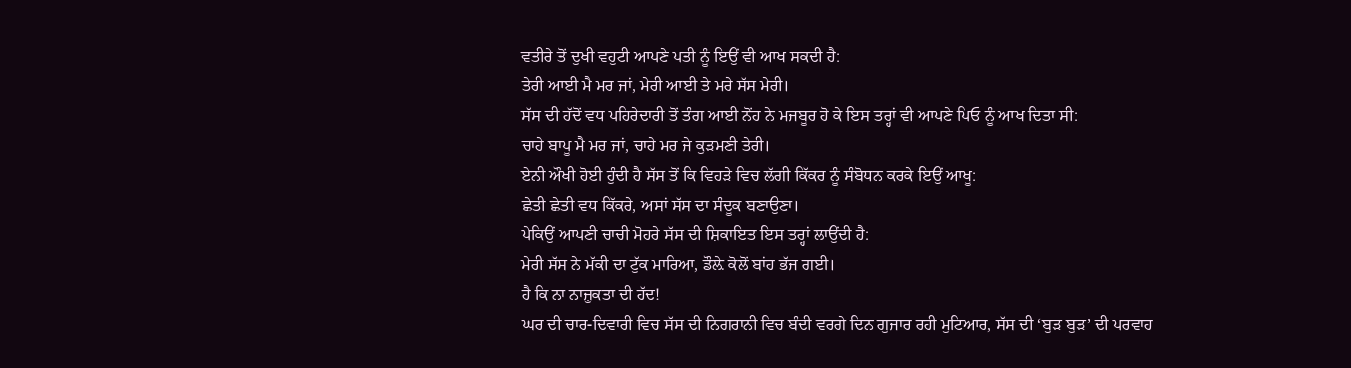ਵਤੀਰੇ ਤੋਂ ਦੁਖੀ ਵਹੁਟੀ ਆਪਣੇ ਪਤੀ ਨੂੰ ਇਉਂ ਵੀ ਆਖ ਸਕਦੀ ਹੈ:
ਤੇਰੀ ਆਈ ਮੈ ਮਰ ਜਾਂ, ਮੇਰੀ ਆਈ ਤੇ ਮਰੇ ਸੱਸ ਮੇਰੀ।
ਸੱਸ ਦੀ ਹੱਦੋਂ ਵਧ ਪਹਿਰੇਦਾਰੀ ਤੋਂ ਤੰਗ ਆਈ ਨੋਂਹ ਨੇ ਮਜਬੂਰ ਹੋ ਕੇ ਇਸ ਤਰ੍ਹਾਂ ਵੀ ਆਪਣੇ ਪਿਓ ਨੂੰ ਆਖ ਦਿਤਾ ਸੀ:
ਚਾਹੇ ਬਾਪੂ ਮੈ ਮਰ ਜਾਂ, ਚਾਹੇ ਮਰ ਜੇ ਕੁੜਮਣੀ ਤੇਰੀ।
ਏਨੀ ਔਖੀ ਹੋਈ ਹੁੰਦੀ ਹੈ ਸੱਸ ਤੋਂ ਕਿ ਵਿਹੜੇ ਵਿਚ ਲੱਗੀ ਕਿੱਕਰ ਨੂੰ ਸੰਬੋਧਨ ਕਰਕੇ ਇਉਂ ਆਖੂ:
ਛੇਤੀ ਛੇਤੀ ਵਧ ਕਿੱਕਰੇ, ਅਸਾਂ ਸੱਸ ਦਾ ਸੰਦੂਕ ਬਣਾਉਣਾ।
ਪੇਕਿਉਂ ਆਪਣੀ ਚਾਚੀ ਮੋਹਰੇ ਸੱਸ ਦੀ ਸ਼ਿਕਾਇਤ ਇਸ ਤਰ੍ਹਾਂ ਲਾਉਂਦੀ ਹੈ:
ਮੇਰੀ ਸੱਸ ਨੇ ਮੱਕੀ ਦਾ ਟੁੱਕ ਮਾਰਿਆ, ਡੌਲ਼ੇ ਕੋਲੋਂ ਬਾਂਹ ਭੱਜ ਗਈ।
ਹੈ ਕਿ ਨਾ ਨਾਜ਼ੁਕਤਾ ਦੀ ਹੱਦ!
ਘਰ ਦੀ ਚਾਰ-ਦਿਵਾਰੀ ਵਿਚ ਸੱਸ ਦੀ ਨਿਗਰਾਨੀ ਵਿਚ ਬੰਦੀ ਵਰਗੇ ਦਿਨ ਗੁਜਾਰ ਰਹੀ ਮੁਟਿਆਰ, ਸੱਸ ਦੀ ‘ਬੁੜ ਬੁੜ’ ਦੀ ਪਰਵਾਹ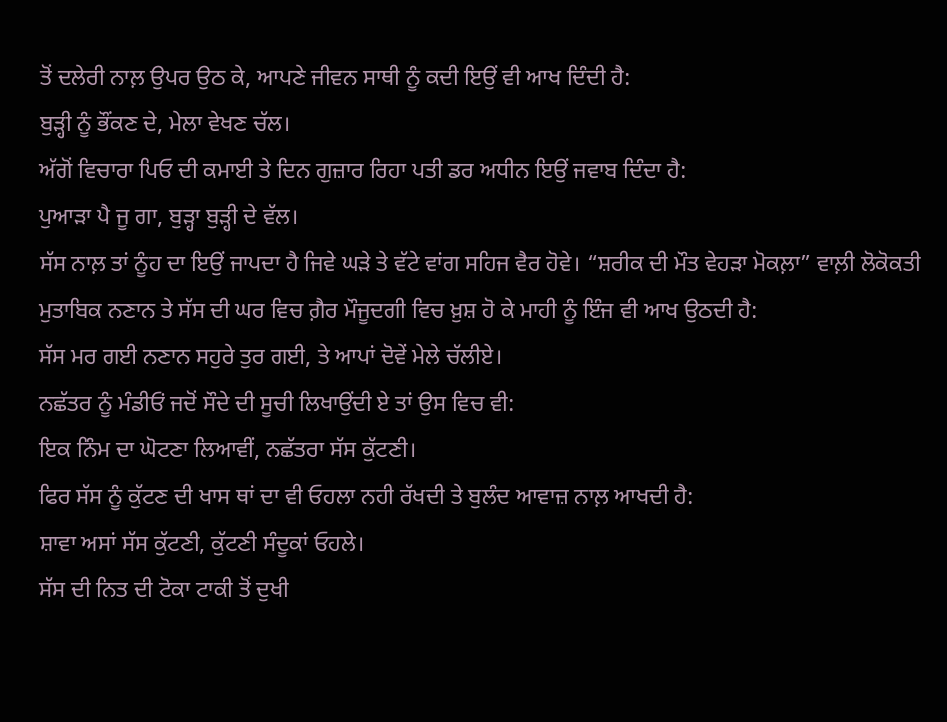ਤੋਂ ਦਲੇਰੀ ਨਾਲ਼ ਉਪਰ ਉਠ ਕੇ, ਆਪਣੇ ਜੀਵਨ ਸਾਥੀ ਨੂੰ ਕਦੀ ਇਉਂ ਵੀ ਆਖ ਦਿੰਦੀ ਹੈ:
ਬੁੜ੍ਹੀ ਨੂੰ ਭੌਂਕਣ ਦੇ, ਮੇਲਾ ਵੇਖਣ ਚੱਲ।
ਅੱਗੋਂ ਵਿਚਾਰਾ ਪਿਓ ਦੀ ਕਮਾਈ ਤੇ ਦਿਨ ਗੁਜ਼ਾਰ ਰਿਹਾ ਪਤੀ ਡਰ ਅਧੀਨ ਇਉਂ ਜਵਾਬ ਦਿੰਦਾ ਹੈ:
ਪੁਆੜਾ ਪੈ ਜੂ ਗਾ, ਬੁੜ੍ਹਾ ਬੁੜ੍ਹੀ ਦੇ ਵੱਲ।
ਸੱਸ ਨਾਲ਼ ਤਾਂ ਨੂੰਹ ਦਾ ਇਉਂ ਜਾਪਦਾ ਹੈ ਜਿਵੇ ਘੜੇ ਤੇ ਵੱਟੇ ਵਾਂਗ ਸਹਿਜ ਵੈਰ ਹੋਵੇ। “ਸ਼ਰੀਕ ਦੀ ਮੌਤ ਵੇਹੜਾ ਮੋਕਲ਼ਾ” ਵਾਲ਼ੀ ਲੋਕੋਕਤੀ ਮੁਤਾਬਿਕ ਨਣਾਨ ਤੇ ਸੱਸ ਦੀ ਘਰ ਵਿਚ ਗ਼ੈਰ ਮੌਜੂਦਗੀ ਵਿਚ ਖ਼ੁਸ਼ ਹੋ ਕੇ ਮਾਹੀ ਨੂੰ ਇੰਜ ਵੀ ਆਖ ਉਠਦੀ ਹੈ:
ਸੱਸ ਮਰ ਗਈ ਨਣਾਨ ਸਹੁਰੇ ਤੁਰ ਗਈ, ਤੇ ਆਪਾਂ ਦੋਵੇਂ ਮੇਲੇ ਚੱਲੀਏ।
ਨਛੱਤਰ ਨੂੰ ਮੰਡੀਓਂ ਜਦੋਂ ਸੌਦੇ ਦੀ ਸੂਚੀ ਲਿਖਾਉਂਦੀ ਏ ਤਾਂ ਉਸ ਵਿਚ ਵੀ:
ਇਕ ਨਿੰਮ ਦਾ ਘੋਟਣਾ ਲਿਆਵੀਂ, ਨਛੱਤਰਾ ਸੱਸ ਕੁੱਟਣੀ।
ਫਿਰ ਸੱਸ ਨੂੰ ਕੁੱਟਣ ਦੀ ਖਾਸ ਥਾਂ ਦਾ ਵੀ ਓਹਲਾ ਨਹੀ ਰੱਖਦੀ ਤੇ ਬੁਲੰਦ ਆਵਾਜ਼ ਨਾਲ਼ ਆਖਦੀ ਹੈ:
ਸ਼ਾਵਾ ਅਸਾਂ ਸੱਸ ਕੁੱਟਣੀ, ਕੁੱਟਣੀ ਸੰਦੂਕਾਂ ਓਹਲੇ।
ਸੱਸ ਦੀ ਨਿਤ ਦੀ ਟੋਕਾ ਟਾਕੀ ਤੋਂ ਦੁਖੀ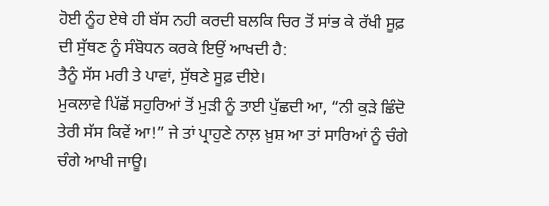ਹੋਈ ਨੂੰਹ ਏਥੇ ਹੀ ਬੱਸ ਨਹੀ ਕਰਦੀ ਬਲਕਿ ਚਿਰ ਤੋਂ ਸਾਂਭ ਕੇ ਰੱਖੀ ਸੂਫ਼ ਦੀ ਸੁੱਥਣ ਨੂੰ ਸੰਬੋਧਨ ਕਰਕੇ ਇਉਂ ਆਖਦੀ ਹੈ:
ਤੈਨੂੰ ਸੱਸ ਮਰੀ ਤੇ ਪਾਵਾਂ, ਸੁੱਥਣੇ ਸੂਫ਼ ਦੀਏ।
ਮੁਕਲਾਵੇ ਪਿੱਛੋਂ ਸਹੁਰਿਆਂ ਤੋਂ ਮੁੜੀ ਨੂੰ ਤਾਈ ਪੁੱਛਦੀ ਆ, “ਨੀ ਕੁੜੇ ਛਿੰਦੋ ਤੇਰੀ ਸੱਸ ਕਿਵੇਂ ਆ!” ਜੇ ਤਾਂ ਪ੍ਰਾਹੁਣੇ ਨਾਲ਼ ਖ਼ੁਸ਼ ਆ ਤਾਂ ਸਾਰਿਆਂ ਨੂੰ ਚੰਗੇ ਚੰਗੇ ਆਖੀ ਜਾਊ।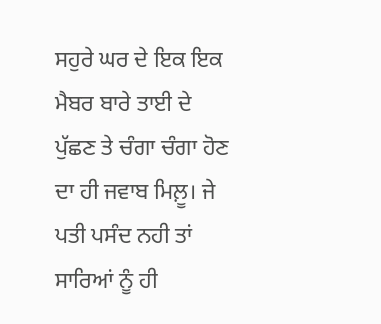ਸਹੁਰੇ ਘਰ ਦੇ ਇਕ ਇਕ ਮੈਬਰ ਬਾਰੇ ਤਾਈ ਦੇ ਪੁੱਛਣ ਤੇ ਚੰਗਾ ਚੰਗਾ ਹੋਣ ਦਾ ਹੀ ਜਵਾਬ ਮਿਲ਼ੂ। ਜੇ ਪਤੀ ਪਸੰਦ ਨਹੀ ਤਾਂ ਸਾਰਿਆਂ ਨੂੰ ਹੀ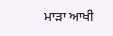ਮਾੜਾ ਆਖੀ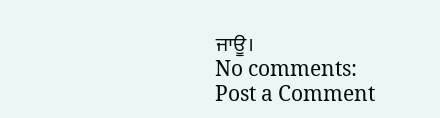ਜਾਊ।
No comments:
Post a Comment